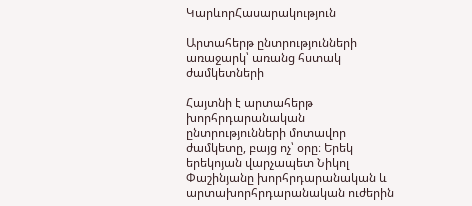ԿարևորՀասարակություն

Արտահերթ ընտրությունների առաջարկ՝ առանց հստակ ժամկետների

Հայտնի է արտահերթ խորհրդարանական ընտրությունների մոտավոր ժամկետը, բայց ոչ՝ օրը։ Երեկ երեկոյան վարչապետ Նիկոլ Փաշինյանը խորհրդարանական և արտախորհրդարանական ուժերին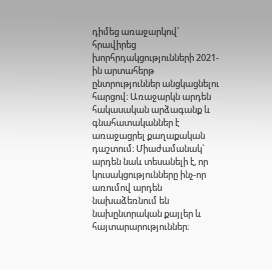դիմեց առաջարկով՝ հրավիրեց խորհրդակցությունների 2021-ին արտահերթ ընտրություններ անցկացնելու հարցով։ Առաջարկն արդեն հակասական արձագանք և գնահատականներ է առաջացրել քաղաքական դաշտում։ Միաժամանակ` արդեն նաև տեսանելի է, որ կուսակցությունները ինչ-որ առումով արդեն նախաձեռնում են նախընտրական քայլեր և հայտարարություններ։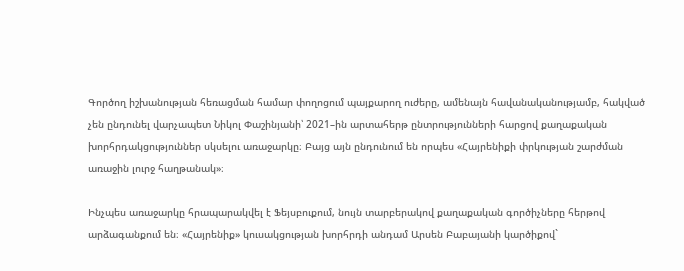Գործող իշխանության հեռացման համար փողոցում պայքարող ուժերը, ամենայն հավանականությամբ, հակված չեն ընդունել վարչապետ Նիկոլ Փաշինյանի՝ 2021–ին արտահերթ ընտրությունների հարցով քաղաքական խորհրդակցություններ սկսելու առաջարկը։ Բայց այն ընդունում են որպես «Հայրենիքի փրկության շարժման առաջին լուրջ հաղթանակ»։

Ինչպես առաջարկը հրապարակվել է Ֆեյսբուքում, նույն տարբերակով քաղաքական գործիչները հերթով արձագանքում են։ «Հայրենիք» կուսակցության խորհրդի անդամ Արսեն Բաբայանի կարծիքով`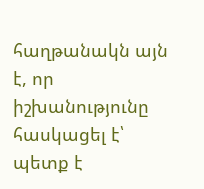հաղթանակն այն է, որ իշխանությունը հասկացել է՝ պետք է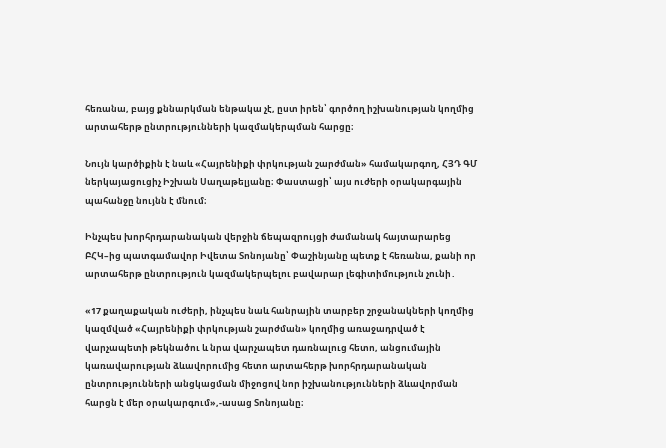հեռանա, բայց քննարկման ենթակա չէ, ըստ իրեն՝ գործող իշխանության կողմից արտահերթ ընտրությունների կազմակերպման հարցը։

Նույն կարծիքին է նաև «Հայրենիքի փրկության շարժման» համակարգող, ՀՅԴ ԳՄ ներկայացուցիչ Իշխան Սաղաթելյանը։ Փաստացի՝ այս ուժերի օրակարգային պահանջը նույնն է մնում։

Ինչպես խորհրդարանական վերջին ճեպազրույցի ժամանակ հայտարարեց ԲՀԿ–ից պատգամավոր Իվետա Տոնոյանը՝ Փաշինյանը պետք է հեռանա, քանի որ արտահերթ ընտրություն կազմակերպելու բավարար լեգիտիմություն չունի․

«17 քաղաքական ուժերի, ինչպես նաև հանրային տարբեր շրջանակների կողմից կազմված «Հայրենիքի փրկության շարժման» կողմից առաջադրված է վարչապետի թեկնածու և նրա վարչապետ դառնալուց հետո, անցումային կառավարության ձևավորումից հետո արտահերթ խորհրդարանական ընտրությունների անցկացման միջոցով նոր իշխանությունների ձևավորման հարցն է մեր օրակարգում»,-ասաց Տոնոյանը։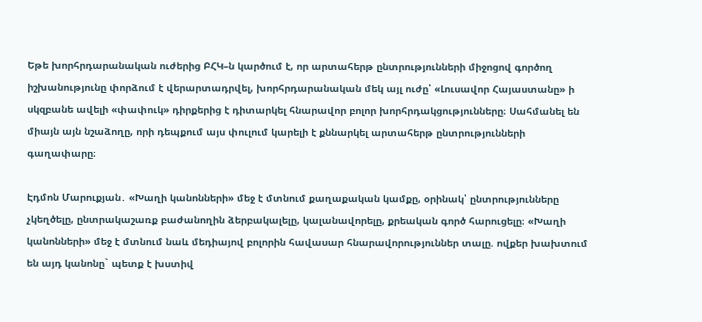Եթե խորհրդարանական ուժերից ԲՀԿ–ն կարծում է, որ արտահերթ ընտրությունների միջոցով գործող իշխանությունը փորձում է վերարտադրվել, խորհրդարանական մեկ այլ ուժը՝ «Լուսավոր Հայաստանը» ի սկզբանե ավելի «փափուկ» դիրքերից է դիտարկել հնարավոր բոլոր խորհրդակցությունները։ Սահմանել են միայն այն նշաձողը, որի դեպքում այս փուլում կարելի է քննարկել արտահերթ ընտրությունների գաղափարը։

Էդմոն Մարուքյան․ «Խաղի կանոնների» մեջ է մտնում քաղաքական կամքը, օրինակ՝ ընտրությունները չկեղծելը, ընտրակաշառք բաժանողին ձերբակալելը, կալանավորելը, քրեական գործ հարուցելը։ «Խաղի կանոնների» մեջ է մտնում նաև մեդիայով բոլորին հավասար հնարավորություններ տալը. ովքեր խախտում են այդ կանոնը` պետք է խստիվ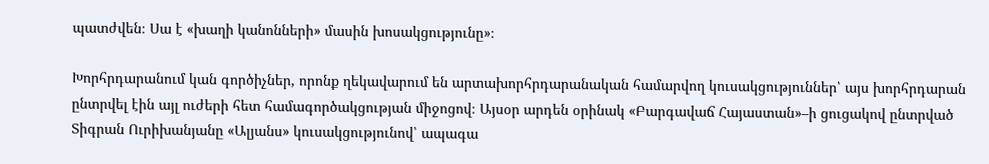պատժվեն։ Սա է «խաղի կանոնների» մասին խոսակցությունը»։

Խորհրդարանում կան գործիչներ, որոնք ղեկավարում են արտախորհրդարանական համարվող կուսակցություններ՝ այս խորհրդարան ընտրվել էին այլ ուժերի հետ համագործակցության միջոցով։ Այսօր արդեն օրինակ «Բարգավաճ Հայաստան»–ի ցուցակով ընտրված Տիգրան Ուրիխանյանը «Ալյանս» կուսակցությունով՝ ապագա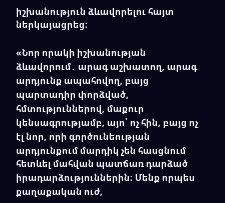իշխանություն ձևավորելու հայտ ներկայացրեց։

«Նոր որակի իշխանության ձևավորում․ արագ աշխատող, արագ արդյունք ապահովող, բայց պարտադիր փորձված, հմտություններով, մաքուր կենսագրությամբ, այո՝ ոչ հին, բայց ոչ էլ նոր, որի գործունեության արդյունքում մարդիկ չեն հասցնում հետևել մահվան պատճառ դարձած իրադարձություններին։ Մենք որպես քաղաքական ուժ,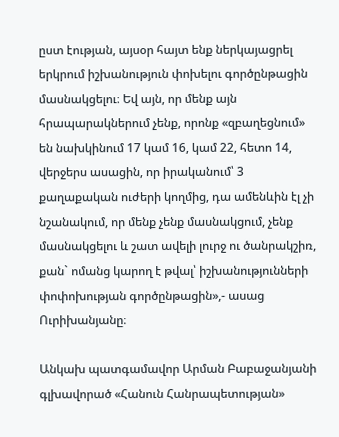ըստ էության, այսօր հայտ ենք ներկայացրել երկրում իշխանություն փոխելու գործընթացին մասնակցելու։ Եվ այն, որ մենք այն հրապարակներում չենք, որոնք «զբաղեցնում» են նախկինում 17 կամ 16, կամ 22, հետո 14, վերջերս ասացին, որ իրականում՝ 3 քաղաքական ուժերի կողմից, դա ամենևին էլ չի նշանակում, որ մենք չենք մասնակցում, չենք մասնակցելու և շատ ավելի լուրջ ու ծանրակշիռ, քան` ոմանց կարող է թվալ՝ իշխանությունների փոփոխության գործընթացին»,- ասաց Ուրիխանյանը։

Անկախ պատգամավոր Արման Բաբաջանյանի գլխավորած «Հանուն Հանրապետության»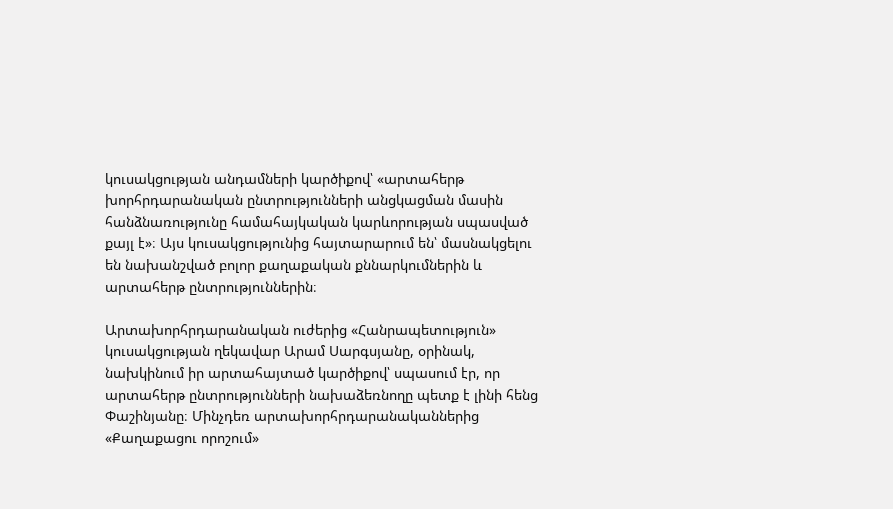կուսակցության անդամների կարծիքով՝ «արտահերթ խորհրդարանական ընտրությունների անցկացման մասին հանձնառությունը համահայկական կարևորության սպասված քայլ է»։ Այս կուսակցությունից հայտարարում են՝ մասնակցելու են նախանշված բոլոր քաղաքական քննարկումներին և արտահերթ ընտրություններին։

Արտախորհրդարանական ուժերից «Հանրապետություն» կուսակցության ղեկավար Արամ Սարգսյանը, օրինակ, նախկինում իր արտահայտած կարծիքով՝ սպասում էր, որ արտահերթ ընտրությունների նախաձեռնողը պետք է լինի հենց Փաշինյանը։ Մինչդեռ արտախորհրդարանականներից «Քաղաքացու որոշում»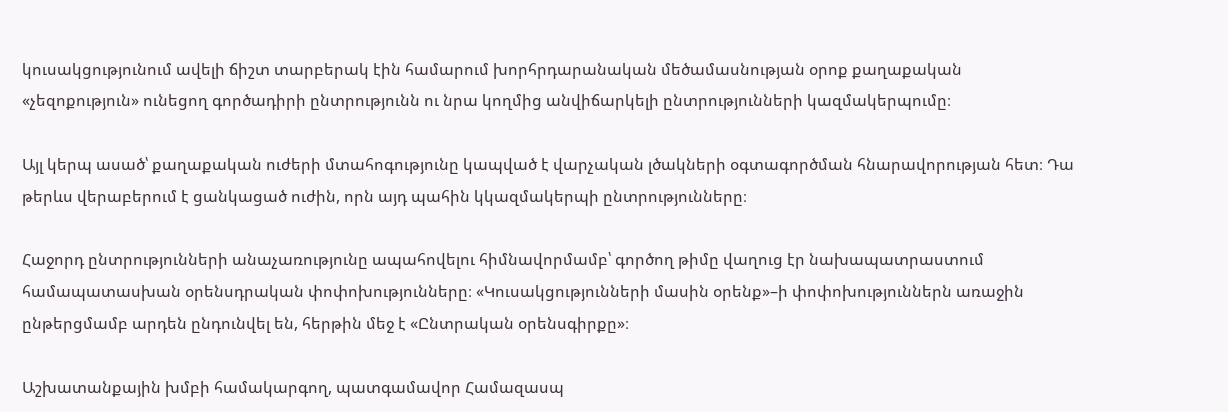կուսակցությունում ավելի ճիշտ տարբերակ էին համարում խորհրդարանական մեծամասնության օրոք քաղաքական «չեզոքություն» ունեցող գործադիրի ընտրությունն ու նրա կողմից անվիճարկելի ընտրությունների կազմակերպումը։

Այլ կերպ ասած՝ քաղաքական ուժերի մտահոգությունը կապված է վարչական լծակների օգտագործման հնարավորության հետ։ Դա թերևս վերաբերում է ցանկացած ուժին, որն այդ պահին կկազմակերպի ընտրությունները։

Հաջորդ ընտրությունների անաչառությունը ապահովելու հիմնավորմամբ՝ գործող թիմը վաղուց էր նախապատրաստում համապատասխան օրենսդրական փոփոխությունները։ «Կուսակցությունների մասին օրենք»–ի փոփոխություններն առաջին ընթերցմամբ արդեն ընդունվել են, հերթին մեջ է «Ընտրական օրենսգիրքը»։

Աշխատանքային խմբի համակարգող, պատգամավոր Համազասպ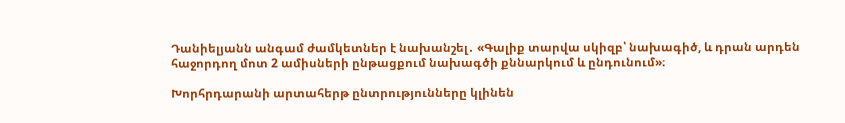Դանիելյանն անգամ ժամկետներ է նախանշել․ «Գալիք տարվա սկիզբ՝ նախագիծ, և դրան արդեն հաջորդող մոտ 2 ամիսների ընթացքում նախագծի քննարկում և ընդունում»։

Խորհրդարանի արտահերթ ընտրությունները կլինեն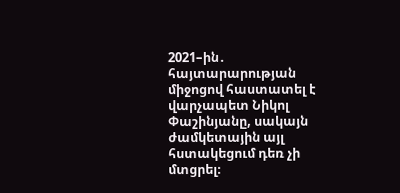2021–ին․ հայտարարության միջոցով հաստատել է վարչապետ Նիկոլ Փաշինյանը, սակայն ժամկետային այլ հստակեցում դեռ չի մտցրել։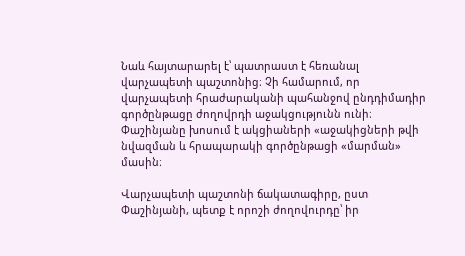Նաև հայտարարել է՝ պատրաստ է հեռանալ վարչապետի պաշտոնից։ Չի համարում, որ վարչապետի հրաժարականի պահանջով ընդդիմադիր գործընթացը ժողովրդի աջակցությունն ունի։ Փաշինյանը խոսում է ակցիաների «աջակիցների թվի նվազման և հրապարակի գործընթացի «մարման» մասին։

Վարչապետի պաշտոնի ճակատագիրը, ըստ Փաշինյանի, պետք է որոշի ժողովուրդը՝ իր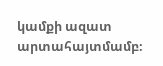կամքի ազատ արտահայտմամբ։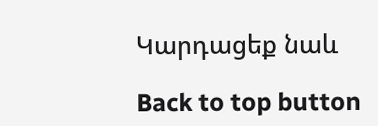Կարդացեք նաև

Back to top button